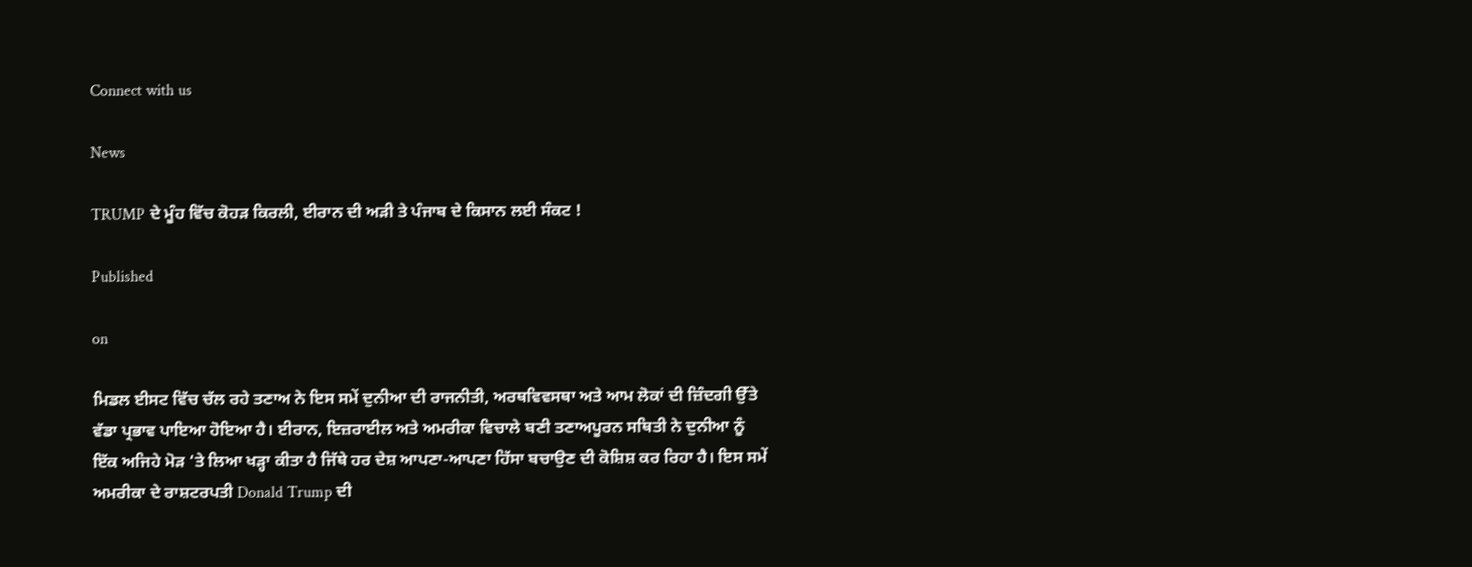Connect with us

News

TRUMP ਦੇ ਮੂੰਹ ਵਿੱਚ ਕੋਹੜ ਕਿਰਲੀ, ਈਰਾਨ ਦੀ ਅੜੀ ਤੇ ਪੰਜਾਬ ਦੇ ਕਿਸਾਨ ਲਈ ਸੰਕਟ !

Published

on

ਮਿਡਲ ਈਸਟ ਵਿੱਚ ਚੱਲ ਰਹੇ ਤਣਾਅ ਨੇ ਇਸ ਸਮੇਂ ਦੁਨੀਆ ਦੀ ਰਾਜਨੀਤੀ, ਅਰਥਵਿਵਸਥਾ ਅਤੇ ਆਮ ਲੋਕਾਂ ਦੀ ਜ਼ਿੰਦਗੀ ਉੱਤੇ ਵੱਡਾ ਪ੍ਰਭਾਵ ਪਾਇਆ ਹੋਇਆ ਹੈ। ਈਰਾਨ, ਇਜ਼ਰਾਈਲ ਅਤੇ ਅਮਰੀਕਾ ਵਿਚਾਲੇ ਬਣੀ ਤਣਾਅਪੂਰਨ ਸਥਿਤੀ ਨੇ ਦੁਨੀਆ ਨੂੰ ਇੱਕ ਅਜਿਹੇ ਮੋੜ ‘ਤੇ ਲਿਆ ਖੜ੍ਹਾ ਕੀਤਾ ਹੈ ਜਿੱਥੇ ਹਰ ਦੇਸ਼ ਆਪਣਾ-ਆਪਣਾ ਹਿੱਸਾ ਬਚਾਉਣ ਦੀ ਕੋਸ਼ਿਸ਼ ਕਰ ਰਿਹਾ ਹੈ। ਇਸ ਸਮੇਂ ਅਮਰੀਕਾ ਦੇ ਰਾਸ਼ਟਰਪਤੀ Donald Trump ਦੀ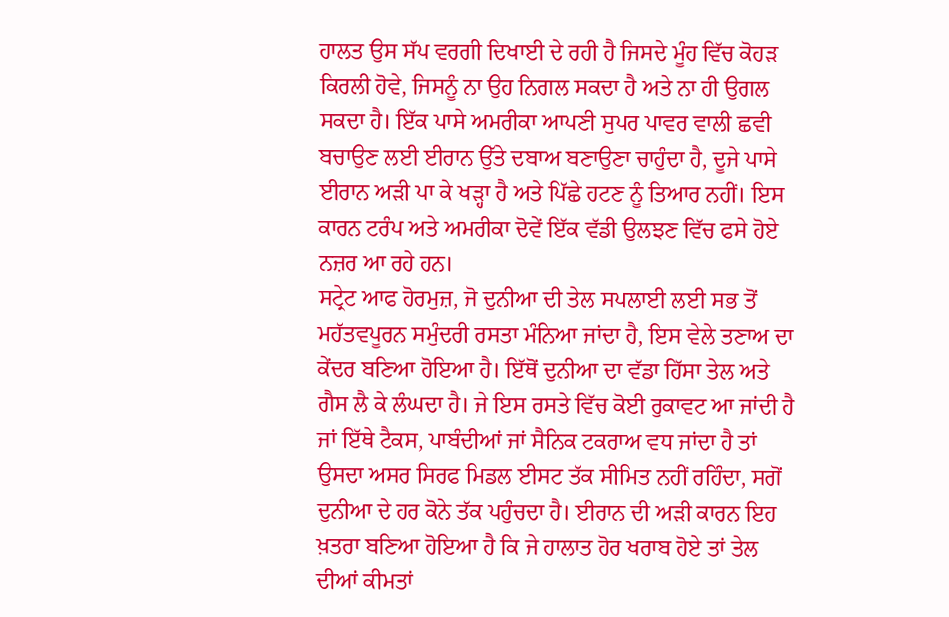ਹਾਲਤ ਉਸ ਸੱਪ ਵਰਗੀ ਦਿਖਾਈ ਦੇ ਰਹੀ ਹੈ ਜਿਸਦੇ ਮੂੰਹ ਵਿੱਚ ਕੋਹੜ ਕਿਰਲੀ ਹੋਵੇ, ਜਿਸਨੂੰ ਨਾ ਉਹ ਨਿਗਲ ਸਕਦਾ ਹੈ ਅਤੇ ਨਾ ਹੀ ਉਗਲ ਸਕਦਾ ਹੈ। ਇੱਕ ਪਾਸੇ ਅਮਰੀਕਾ ਆਪਣੀ ਸੁਪਰ ਪਾਵਰ ਵਾਲੀ ਛਵੀ ਬਚਾਉਣ ਲਈ ਈਰਾਨ ਉੱਤੇ ਦਬਾਅ ਬਣਾਉਣਾ ਚਾਹੁੰਦਾ ਹੈ, ਦੂਜੇ ਪਾਸੇ ਈਰਾਨ ਅੜੀ ਪਾ ਕੇ ਖੜ੍ਹਾ ਹੈ ਅਤੇ ਪਿੱਛੇ ਹਟਣ ਨੂੰ ਤਿਆਰ ਨਹੀਂ। ਇਸ ਕਾਰਨ ਟਰੰਪ ਅਤੇ ਅਮਰੀਕਾ ਦੋਵੇਂ ਇੱਕ ਵੱਡੀ ਉਲਝਣ ਵਿੱਚ ਫਸੇ ਹੋਏ ਨਜ਼ਰ ਆ ਰਹੇ ਹਨ।
ਸਟ੍ਰੇਟ ਆਫ ਹੋਰਮੁਜ਼, ਜੋ ਦੁਨੀਆ ਦੀ ਤੇਲ ਸਪਲਾਈ ਲਈ ਸਭ ਤੋਂ ਮਹੱਤਵਪੂਰਨ ਸਮੁੰਦਰੀ ਰਸਤਾ ਮੰਨਿਆ ਜਾਂਦਾ ਹੈ, ਇਸ ਵੇਲੇ ਤਣਾਅ ਦਾ ਕੇਂਦਰ ਬਣਿਆ ਹੋਇਆ ਹੈ। ਇੱਥੋਂ ਦੁਨੀਆ ਦਾ ਵੱਡਾ ਹਿੱਸਾ ਤੇਲ ਅਤੇ ਗੈਸ ਲੈ ਕੇ ਲੰਘਦਾ ਹੈ। ਜੇ ਇਸ ਰਸਤੇ ਵਿੱਚ ਕੋਈ ਰੁਕਾਵਟ ਆ ਜਾਂਦੀ ਹੈ ਜਾਂ ਇੱਥੇ ਟੈਕਸ, ਪਾਬੰਦੀਆਂ ਜਾਂ ਸੈਨਿਕ ਟਕਰਾਅ ਵਧ ਜਾਂਦਾ ਹੈ ਤਾਂ ਉਸਦਾ ਅਸਰ ਸਿਰਫ ਮਿਡਲ ਈਸਟ ਤੱਕ ਸੀਮਿਤ ਨਹੀਂ ਰਹਿੰਦਾ, ਸਗੋਂ ਦੁਨੀਆ ਦੇ ਹਰ ਕੋਨੇ ਤੱਕ ਪਹੁੰਚਦਾ ਹੈ। ਈਰਾਨ ਦੀ ਅੜੀ ਕਾਰਨ ਇਹ ਖ਼ਤਰਾ ਬਣਿਆ ਹੋਇਆ ਹੈ ਕਿ ਜੇ ਹਾਲਾਤ ਹੋਰ ਖਰਾਬ ਹੋਏ ਤਾਂ ਤੇਲ ਦੀਆਂ ਕੀਮਤਾਂ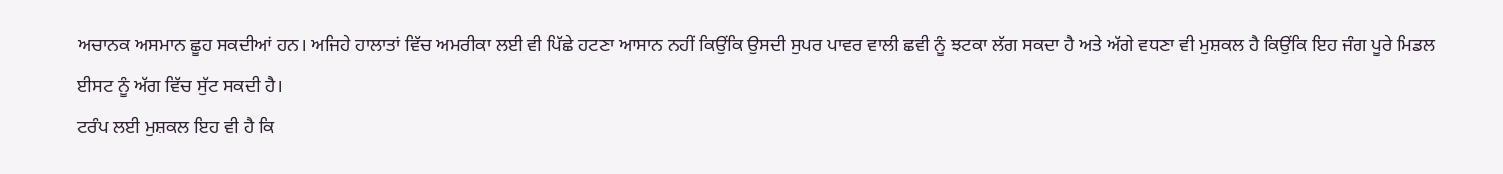ਅਚਾਨਕ ਅਸਮਾਨ ਛੂਹ ਸਕਦੀਆਂ ਹਨ। ਅਜਿਹੇ ਹਾਲਾਤਾਂ ਵਿੱਚ ਅਮਰੀਕਾ ਲਈ ਵੀ ਪਿੱਛੇ ਹਟਣਾ ਆਸਾਨ ਨਹੀਂ ਕਿਉਂਕਿ ਉਸਦੀ ਸੁਪਰ ਪਾਵਰ ਵਾਲੀ ਛਵੀ ਨੂੰ ਝਟਕਾ ਲੱਗ ਸਕਦਾ ਹੈ ਅਤੇ ਅੱਗੇ ਵਧਣਾ ਵੀ ਮੁਸ਼ਕਲ ਹੈ ਕਿਉਂਕਿ ਇਹ ਜੰਗ ਪੂਰੇ ਮਿਡਲ ਈਸਟ ਨੂੰ ਅੱਗ ਵਿੱਚ ਸੁੱਟ ਸਕਦੀ ਹੈ।
ਟਰੰਪ ਲਈ ਮੁਸ਼ਕਲ ਇਹ ਵੀ ਹੈ ਕਿ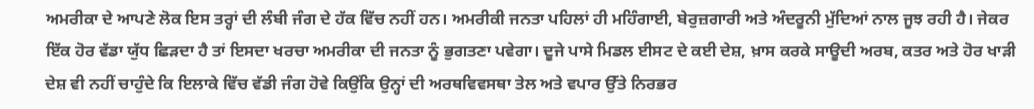ਅਮਰੀਕਾ ਦੇ ਆਪਣੇ ਲੋਕ ਇਸ ਤਰ੍ਹਾਂ ਦੀ ਲੰਬੀ ਜੰਗ ਦੇ ਹੱਕ ਵਿੱਚ ਨਹੀਂ ਹਨ। ਅਮਰੀਕੀ ਜਨਤਾ ਪਹਿਲਾਂ ਹੀ ਮਹਿੰਗਾਈ, ਬੇਰੁਜ਼ਗਾਰੀ ਅਤੇ ਅੰਦਰੂਨੀ ਮੁੱਦਿਆਂ ਨਾਲ ਜੂਝ ਰਹੀ ਹੈ। ਜੇਕਰ ਇੱਕ ਹੋਰ ਵੱਡਾ ਯੁੱਧ ਛਿੜਦਾ ਹੈ ਤਾਂ ਇਸਦਾ ਖਰਚਾ ਅਮਰੀਕਾ ਦੀ ਜਨਤਾ ਨੂੰ ਭੁਗਤਣਾ ਪਵੇਗਾ। ਦੂਜੇ ਪਾਸੇ ਮਿਡਲ ਈਸਟ ਦੇ ਕਈ ਦੇਸ਼, ਖ਼ਾਸ ਕਰਕੇ ਸਾਊਦੀ ਅਰਬ, ਕਤਰ ਅਤੇ ਹੋਰ ਖਾੜੀ ਦੇਸ਼ ਵੀ ਨਹੀਂ ਚਾਹੁੰਦੇ ਕਿ ਇਲਾਕੇ ਵਿੱਚ ਵੱਡੀ ਜੰਗ ਹੋਵੇ ਕਿਉਂਕਿ ਉਨ੍ਹਾਂ ਦੀ ਅਰਥਵਿਵਸਥਾ ਤੇਲ ਅਤੇ ਵਪਾਰ ਉੱਤੇ ਨਿਰਭਰ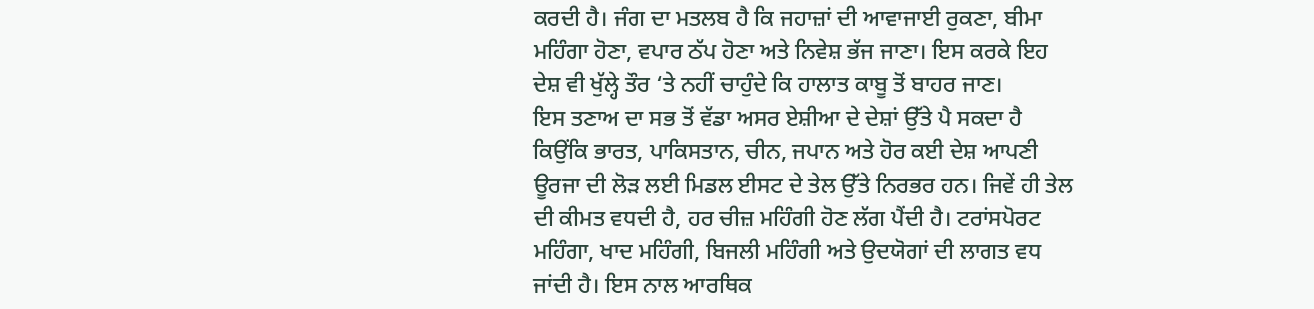ਕਰਦੀ ਹੈ। ਜੰਗ ਦਾ ਮਤਲਬ ਹੈ ਕਿ ਜਹਾਜ਼ਾਂ ਦੀ ਆਵਾਜਾਈ ਰੁਕਣਾ, ਬੀਮਾ ਮਹਿੰਗਾ ਹੋਣਾ, ਵਪਾਰ ਠੱਪ ਹੋਣਾ ਅਤੇ ਨਿਵੇਸ਼ ਭੱਜ ਜਾਣਾ। ਇਸ ਕਰਕੇ ਇਹ ਦੇਸ਼ ਵੀ ਖੁੱਲ੍ਹੇ ਤੌਰ ‘ਤੇ ਨਹੀਂ ਚਾਹੁੰਦੇ ਕਿ ਹਾਲਾਤ ਕਾਬੂ ਤੋਂ ਬਾਹਰ ਜਾਣ।
ਇਸ ਤਣਾਅ ਦਾ ਸਭ ਤੋਂ ਵੱਡਾ ਅਸਰ ਏਸ਼ੀਆ ਦੇ ਦੇਸ਼ਾਂ ਉੱਤੇ ਪੈ ਸਕਦਾ ਹੈ ਕਿਉਂਕਿ ਭਾਰਤ, ਪਾਕਿਸਤਾਨ, ਚੀਨ, ਜਪਾਨ ਅਤੇ ਹੋਰ ਕਈ ਦੇਸ਼ ਆਪਣੀ ਊਰਜਾ ਦੀ ਲੋੜ ਲਈ ਮਿਡਲ ਈਸਟ ਦੇ ਤੇਲ ਉੱਤੇ ਨਿਰਭਰ ਹਨ। ਜਿਵੇਂ ਹੀ ਤੇਲ ਦੀ ਕੀਮਤ ਵਧਦੀ ਹੈ, ਹਰ ਚੀਜ਼ ਮਹਿੰਗੀ ਹੋਣ ਲੱਗ ਪੈਂਦੀ ਹੈ। ਟਰਾਂਸਪੋਰਟ ਮਹਿੰਗਾ, ਖਾਦ ਮਹਿੰਗੀ, ਬਿਜਲੀ ਮਹਿੰਗੀ ਅਤੇ ਉਦਯੋਗਾਂ ਦੀ ਲਾਗਤ ਵਧ ਜਾਂਦੀ ਹੈ। ਇਸ ਨਾਲ ਆਰਥਿਕ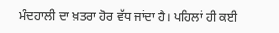ਮੰਦਹਾਲੀ ਦਾ ਖ਼ਤਰਾ ਹੋਰ ਵੱਧ ਜਾਂਦਾ ਹੈ। ਪਹਿਲਾਂ ਹੀ ਕਈ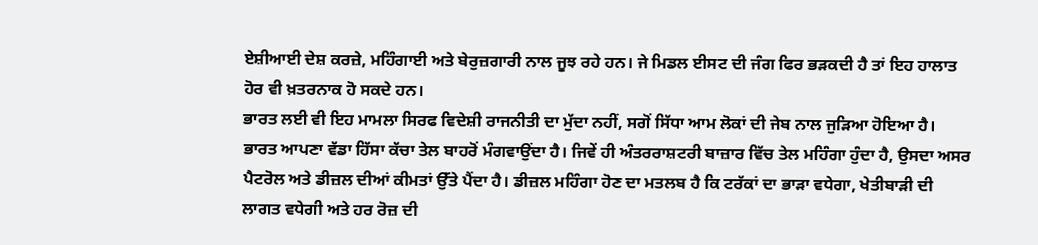ਏਸ਼ੀਆਈ ਦੇਸ਼ ਕਰਜ਼ੇ, ਮਹਿੰਗਾਈ ਅਤੇ ਬੇਰੁਜ਼ਗਾਰੀ ਨਾਲ ਜੂਝ ਰਹੇ ਹਨ। ਜੇ ਮਿਡਲ ਈਸਟ ਦੀ ਜੰਗ ਫਿਰ ਭੜਕਦੀ ਹੈ ਤਾਂ ਇਹ ਹਾਲਾਤ ਹੋਰ ਵੀ ਖ਼ਤਰਨਾਕ ਹੋ ਸਕਦੇ ਹਨ।
ਭਾਰਤ ਲਈ ਵੀ ਇਹ ਮਾਮਲਾ ਸਿਰਫ ਵਿਦੇਸ਼ੀ ਰਾਜਨੀਤੀ ਦਾ ਮੁੱਦਾ ਨਹੀਂ, ਸਗੋਂ ਸਿੱਧਾ ਆਮ ਲੋਕਾਂ ਦੀ ਜੇਬ ਨਾਲ ਜੁੜਿਆ ਹੋਇਆ ਹੈ। ਭਾਰਤ ਆਪਣਾ ਵੱਡਾ ਹਿੱਸਾ ਕੱਚਾ ਤੇਲ ਬਾਹਰੋਂ ਮੰਗਵਾਉਂਦਾ ਹੈ। ਜਿਵੇਂ ਹੀ ਅੰਤਰਰਾਸ਼ਟਰੀ ਬਾਜ਼ਾਰ ਵਿੱਚ ਤੇਲ ਮਹਿੰਗਾ ਹੁੰਦਾ ਹੈ, ਉਸਦਾ ਅਸਰ ਪੈਟਰੋਲ ਅਤੇ ਡੀਜ਼ਲ ਦੀਆਂ ਕੀਮਤਾਂ ਉੱਤੇ ਪੈਂਦਾ ਹੈ। ਡੀਜ਼ਲ ਮਹਿੰਗਾ ਹੋਣ ਦਾ ਮਤਲਬ ਹੈ ਕਿ ਟਰੱਕਾਂ ਦਾ ਭਾੜਾ ਵਧੇਗਾ, ਖੇਤੀਬਾੜੀ ਦੀ ਲਾਗਤ ਵਧੇਗੀ ਅਤੇ ਹਰ ਰੋਜ਼ ਦੀ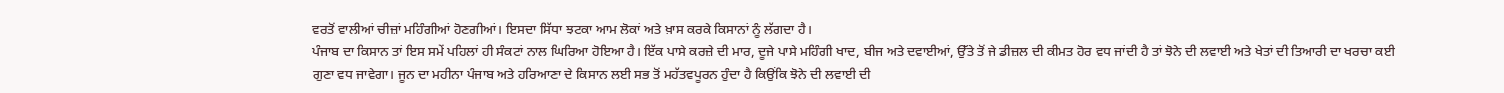ਵਰਤੋਂ ਵਾਲੀਆਂ ਚੀਜ਼ਾਂ ਮਹਿੰਗੀਆਂ ਹੋਣਗੀਆਂ। ਇਸਦਾ ਸਿੱਧਾ ਝਟਕਾ ਆਮ ਲੋਕਾਂ ਅਤੇ ਖ਼ਾਸ ਕਰਕੇ ਕਿਸਾਨਾਂ ਨੂੰ ਲੱਗਦਾ ਹੈ।
ਪੰਜਾਬ ਦਾ ਕਿਸਾਨ ਤਾਂ ਇਸ ਸਮੇਂ ਪਹਿਲਾਂ ਹੀ ਸੰਕਟਾਂ ਨਾਲ ਘਿਰਿਆ ਹੋਇਆ ਹੈ। ਇੱਕ ਪਾਸੇ ਕਰਜ਼ੇ ਦੀ ਮਾਰ, ਦੂਜੇ ਪਾਸੇ ਮਹਿੰਗੀ ਖਾਦ, ਬੀਜ ਅਤੇ ਦਵਾਈਆਂ, ਉੱਤੇ ਤੋਂ ਜੇ ਡੀਜ਼ਲ ਦੀ ਕੀਮਤ ਹੋਰ ਵਧ ਜਾਂਦੀ ਹੈ ਤਾਂ ਝੋਨੇ ਦੀ ਲਵਾਈ ਅਤੇ ਖੇਤਾਂ ਦੀ ਤਿਆਰੀ ਦਾ ਖਰਚਾ ਕਈ ਗੁਣਾ ਵਧ ਜਾਵੇਗਾ। ਜੂਨ ਦਾ ਮਹੀਨਾ ਪੰਜਾਬ ਅਤੇ ਹਰਿਆਣਾ ਦੇ ਕਿਸਾਨ ਲਈ ਸਭ ਤੋਂ ਮਹੱਤਵਪੂਰਨ ਹੁੰਦਾ ਹੈ ਕਿਉਂਕਿ ਝੋਨੇ ਦੀ ਲਵਾਈ ਦੀ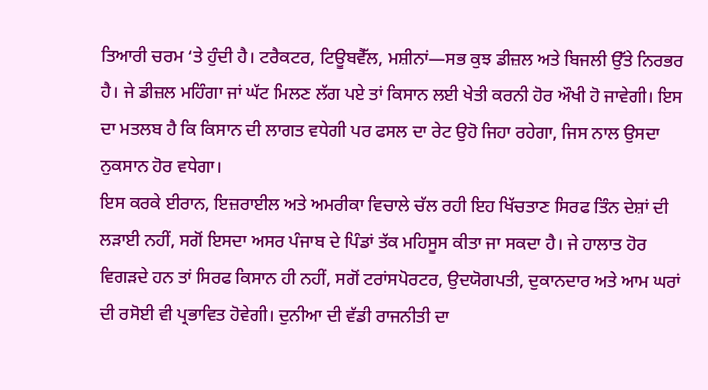ਤਿਆਰੀ ਚਰਮ ‘ਤੇ ਹੁੰਦੀ ਹੈ। ਟਰੈਕਟਰ, ਟਿਊਬਵੈੱਲ, ਮਸ਼ੀਨਾਂ—ਸਭ ਕੁਝ ਡੀਜ਼ਲ ਅਤੇ ਬਿਜਲੀ ਉੱਤੇ ਨਿਰਭਰ ਹੈ। ਜੇ ਡੀਜ਼ਲ ਮਹਿੰਗਾ ਜਾਂ ਘੱਟ ਮਿਲਣ ਲੱਗ ਪਏ ਤਾਂ ਕਿਸਾਨ ਲਈ ਖੇਤੀ ਕਰਨੀ ਹੋਰ ਔਖੀ ਹੋ ਜਾਵੇਗੀ। ਇਸ ਦਾ ਮਤਲਬ ਹੈ ਕਿ ਕਿਸਾਨ ਦੀ ਲਾਗਤ ਵਧੇਗੀ ਪਰ ਫਸਲ ਦਾ ਰੇਟ ਉਹੋ ਜਿਹਾ ਰਹੇਗਾ, ਜਿਸ ਨਾਲ ਉਸਦਾ ਨੁਕਸਾਨ ਹੋਰ ਵਧੇਗਾ।
ਇਸ ਕਰਕੇ ਈਰਾਨ, ਇਜ਼ਰਾਈਲ ਅਤੇ ਅਮਰੀਕਾ ਵਿਚਾਲੇ ਚੱਲ ਰਹੀ ਇਹ ਖਿੱਚਤਾਣ ਸਿਰਫ ਤਿੰਨ ਦੇਸ਼ਾਂ ਦੀ ਲੜਾਈ ਨਹੀਂ, ਸਗੋਂ ਇਸਦਾ ਅਸਰ ਪੰਜਾਬ ਦੇ ਪਿੰਡਾਂ ਤੱਕ ਮਹਿਸੂਸ ਕੀਤਾ ਜਾ ਸਕਦਾ ਹੈ। ਜੇ ਹਾਲਾਤ ਹੋਰ ਵਿਗੜਦੇ ਹਨ ਤਾਂ ਸਿਰਫ ਕਿਸਾਨ ਹੀ ਨਹੀਂ, ਸਗੋਂ ਟਰਾਂਸਪੋਰਟਰ, ਉਦਯੋਗਪਤੀ, ਦੁਕਾਨਦਾਰ ਅਤੇ ਆਮ ਘਰਾਂ ਦੀ ਰਸੋਈ ਵੀ ਪ੍ਰਭਾਵਿਤ ਹੋਵੇਗੀ। ਦੁਨੀਆ ਦੀ ਵੱਡੀ ਰਾਜਨੀਤੀ ਦਾ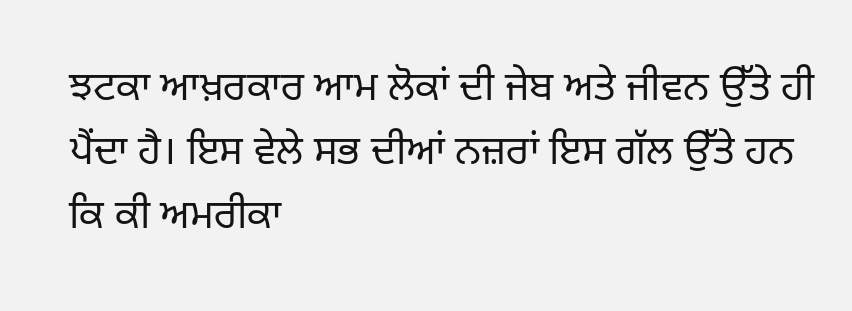ਝਟਕਾ ਆਖ਼ਰਕਾਰ ਆਮ ਲੋਕਾਂ ਦੀ ਜੇਬ ਅਤੇ ਜੀਵਨ ਉੱਤੇ ਹੀ ਪੈਂਦਾ ਹੈ। ਇਸ ਵੇਲੇ ਸਭ ਦੀਆਂ ਨਜ਼ਰਾਂ ਇਸ ਗੱਲ ਉੱਤੇ ਹਨ ਕਿ ਕੀ ਅਮਰੀਕਾ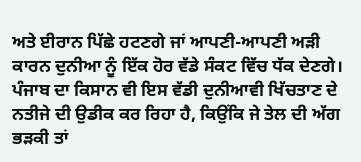ਅਤੇ ਈਰਾਨ ਪਿੱਛੇ ਹਟਣਗੇ ਜਾਂ ਆਪਣੀ-ਆਪਣੀ ਅੜੀ ਕਾਰਨ ਦੁਨੀਆ ਨੂੰ ਇੱਕ ਹੋਰ ਵੱਡੇ ਸੰਕਟ ਵਿੱਚ ਧੱਕ ਦੇਣਗੇ। ਪੰਜਾਬ ਦਾ ਕਿਸਾਨ ਵੀ ਇਸ ਵੱਡੀ ਦੁਨੀਆਵੀ ਖਿੱਚਤਾਣ ਦੇ ਨਤੀਜੇ ਦੀ ਉਡੀਕ ਕਰ ਰਿਹਾ ਹੈ, ਕਿਉਂਕਿ ਜੇ ਤੇਲ ਦੀ ਅੱਗ ਭੜਕੀ ਤਾਂ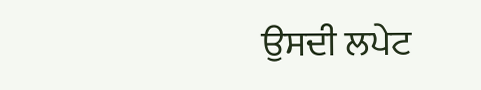ਉਸਦੀ ਲਪੇਟ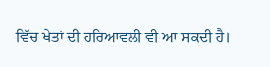ਵਿੱਚ ਖੇਤਾਂ ਦੀ ਹਰਿਆਵਲੀ ਵੀ ਆ ਸਕਦੀ ਹੈ।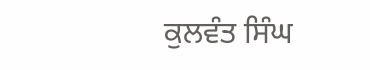ਕੁਲਵੰਤ ਸਿੰਘ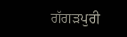ਗੱਗੜਪੁਰੀ